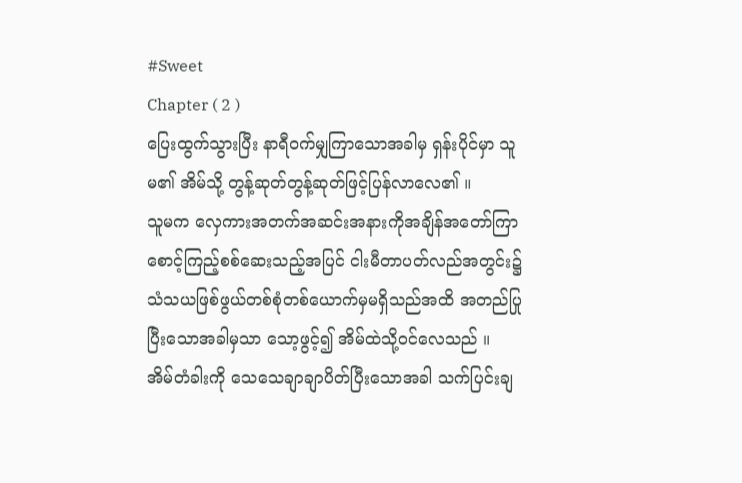#Sweet
Chapter ( 2 )
ပြေးထွက်သွားပြီး နာရီ၀က်မျှကြာသောအခါမှ ရှန်းပိုင်မှာ သူမ၏ အိမ်သို့ တွန့်ဆုတ်တွန့်ဆုတ်ဖြင့်ပြန်လာလေ၏ ။
သူမက လှေကားအတက်အဆင်းအနားကိုအချိန်အတော်ကြာစောင့်ကြည့်စစ်ဆေးသည့်အပြင် ငါးမီတာပတ်လည်အတွင်း၌ သံသယဖြစ်ဖွယ်တစ်စုံတစ်ယောက်မှမရှိသည်အထိ အတည်ပြုပြီးသောအခါမှသာ သော့ဖွင့်၍ အိမ်ထဲသို့၀င်လေသည် ။
အိမ်တံခါးကို သေသေချာချာပိတ်ပြီးသောအခါ သက်ပြင်းချ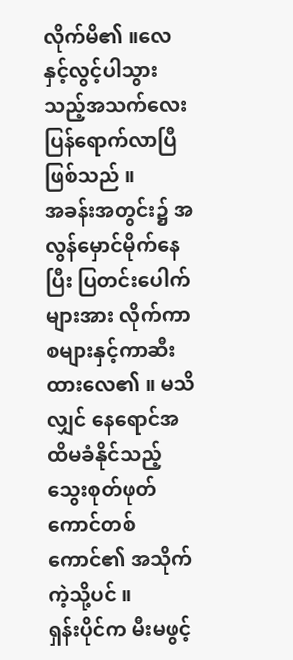လိုက်မိ၏ ။လေနှင့်လွင့်ပါသွားသည့်အသက်လေးပြန်ရောက်လာပြီ ဖြစ်သည် ။
အခန်းအတွင်း၌ အလွန်မှောင်မိုက်နေပြီး ပြတင်းပေါက်များအား လိုက်ကာစများနှင့်ကာဆီးထားလေ၏ ။ မသိလျှင် နေရောင်အထိမခံနိုင်သည့် သွေးစုတ်ဖုတ်ကောင်တစ်ကောင်၏ အသိုက်ကဲ့သို့ပင် ။
ရှန်းပိုင်က မီးမဖွင့်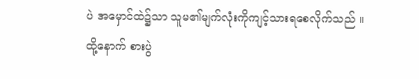ပဲ အမှောင်ထဲ၌သာ သူမ၏မျက်လုံးကိုကျင့်သားရစေလိုက်သည် ။
ထို့နောက် စားပွဲ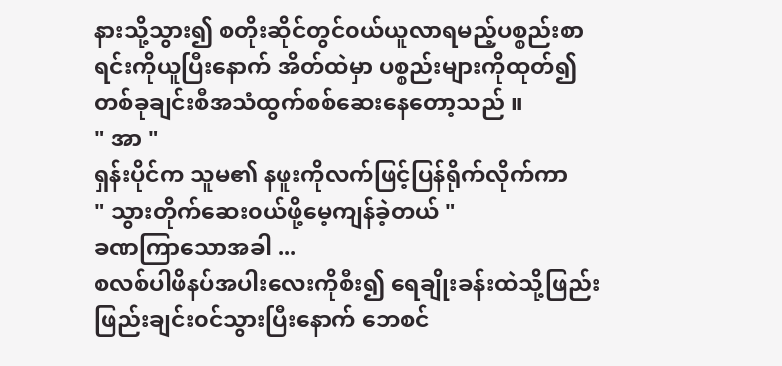နားသို့သွား၍ စတိုးဆိုင်တွင်၀ယ်ယူလာရမည့်ပစ္စည်းစာရင်းကိုယူပြီးနောက် အိတ်ထဲမှာ ပစ္စည်းများကိုထုတ်၍ တစ်ခုချင်းစီအသံထွက်စစ်ဆေးနေတော့သည် ။
" အာ "
ရှန်းပိုင်က သူမ၏ နဖူးကိုလက်ဖြင့်ပြန်ရိုက်လိုက်ကာ
" သွားတိုက်ဆေး၀ယ်ဖို့မေ့ကျန်ခဲ့တယ် "
ခဏကြာသောအခါ ...
စလစ်ပါဖိနပ်အပါးလေးကိုစီး၍ ရေချိုးခန်းထဲသို့ဖြည်းဖြည်းချင်း၀င်သွားပြီးနောက် ဘေစင်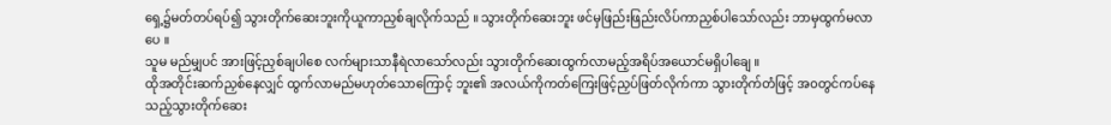ရှေ့၌မတ်တပ်ရပ်၍ သွားတိုက်ဆေးဘူးကိုယူကာညှစ်ချလိုက်သည် ။ သွားတိုက်ဆေးဘူး ဖင်မှဖြည်းဖြည်းလိပ်ကာညှစ်ပါသော်လည်း ဘာမှထွက်မလာပေ ။
သူမ မည်မျှပင် အားဖြင့်ညှစ်ချပါစေ လက်များသာနီရဲလာသော်လည်း သွားတိုက်ဆေးထွက်လာမည့်အရိပ်အယောင်မရှိပါချေ ။
ထိုအတိုင်းဆက်ညှစ်နေလျှင် ထွက်လာမည်မဟုတ်သောကြောင့် ဘူး၏ အလယ်ကိုကတ်ကြေးဖြင့်ညှပ်ဖြတ်လိုက်ကာ သွားတိုက်တံဖြင့် အ၀တွင်ကပ်နေသည့်သွားတိုက်ဆေး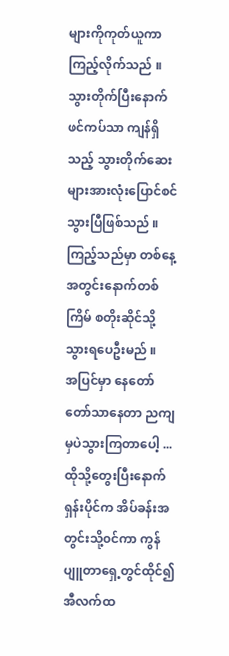များကိုကုတ်ယူကာကြည့်လိုက်သည် ။
သွားတိုက်ပြီးနောက် ဖင်ကပ်သာ ကျန်ရှိသည့် သွားတိုက်ဆေးများအားလုံးပြောင်စင်သွားပြီဖြစ်သည် ။
ကြည့်သည်မှာ တစ်နေ့အတွင်းနောက်တစ်ကြိမ် စတိုးဆိုင်သို့သွားရပေဦးမည် ။
အပြင်မှာ နေတော်တော်သာနေတာ ညကျမှပဲသွားကြတာပေါ့ ...
ထိုသို့တွေးပြီးနောက် ရှန်းပိုင်က အိပ်ခန်းအတွင်းသို့၀င်ကာ ကွန်ပျူတာရှေ့တွင်ထိုင်၍ အီလက်ထ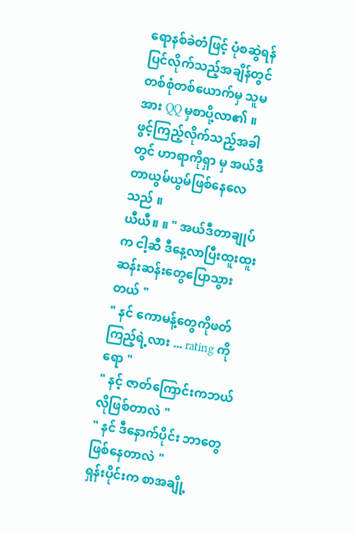ရောနစ်ခဲတံဖြင့် ပုံစဆွဲရန်ပြင်လိုက်သည့်အချိန်တွင် တစ်စုံတစ်ယောက်မှ သူမအား QQ မှစာပို့လာ၏ ။
ဖွင့်ကြည့်လိုက်သည့်အခါတွင် ဟာရာကိုရှာ မှ အယ်ဒီတာယွမ်ယွမ်ဖြစ်နေလေသည် ။
ယီယီ။ ။ " အယ်ဒီတာချုပ်က ငါ့ဆီ ဒီနေ့လာပြီးထူးထူးဆန်းဆန်းတွေပြောသွားတယ် "
" နင် ကောမန့်တွေကိုဖတ်ကြည့်ရဲ့လား ... rating ကိုရော "
" နင့် ဇာတ်ကြောင်းကဘယ်လိုဖြစ်တာလဲ "
" နင် ဒီနောက်ပိုင်း ဘာတွေဖြစ်နေတာလဲ "
ရှန်းပိုင်းက စာအချို့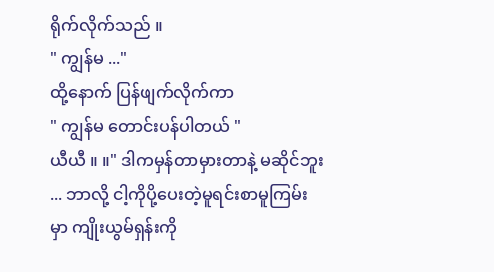ရိုက်လိုက်သည် ။
" ကျွန်မ ..."
ထို့နောက် ပြန်ဖျက်လိုက်ကာ
" ကျွန်မ တောင်းပန်ပါတယ် "
ယီယီ ။ ။" ဒါကမှန်တာမှားတာနဲ့ မဆိုင်ဘူး ... ဘာလို့ ငါ့ကိုပို့ပေးတဲ့မူရင်းစာမူကြမ်းမှာ ကျိုးယွမ်ရှန်းကို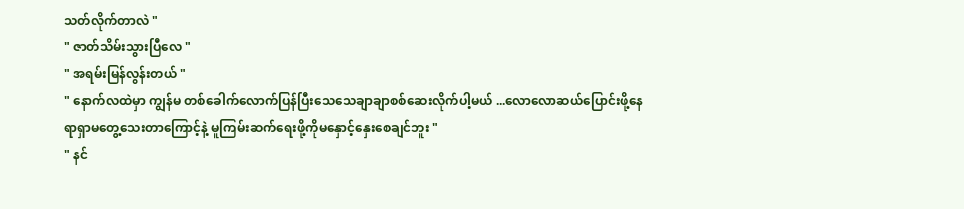သတ်လိုက်တာလဲ "
" ဇာတ်သိမ်းသွားပြီလေ "
" အရမ်းမြန်လွန်းတယ် "
" နောက်လထဲမှာ ကျွန်မ တစ်ခေါက်လောက်ပြန်ပြီးသေသေချာချာစစ်ဆေးလိုက်ပါ့မယ် ...လောလောဆယ်ပြောင်းဖို့နေရာရှာမတွေ့သေးတာကြောင့်နဲ့ မူကြမ်းဆက်ရေးဖို့ကိုမနှောင့်နှေးစေချင်ဘူး "
" နင်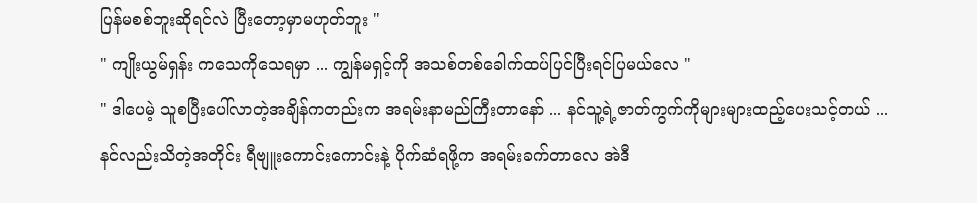ပြန်မစစ်ဘူးဆိုရင်လဲ ပြီးတော့မှာမဟုတ်ဘူး "
" ကျိုးယွမ်ရှန်း ကသေကိုသေရမှာ ... ကျွန်မရှင့်ကို အသစ်တစ်ခေါက်ထပ်ပြင်ပြီးရင်ပြမယ်လေ "
" ဒါပေမဲ့ သူစပြီးပေါ်လာတဲ့အချိန်ကတည်းက အရမ်းနာမည်ကြီးတာနော် ... နင်သူ့ရဲ့ဇာတ်ကွက်ကိုများများထည့်ပေးသင့်တယ် ... နင်လည်းသိတဲ့အတိုင်း ရီဗျူးကောင်းကောင်းနဲ့ ပိုက်ဆံရဖို့က အရမ်းခက်တာလေ အဲဒီ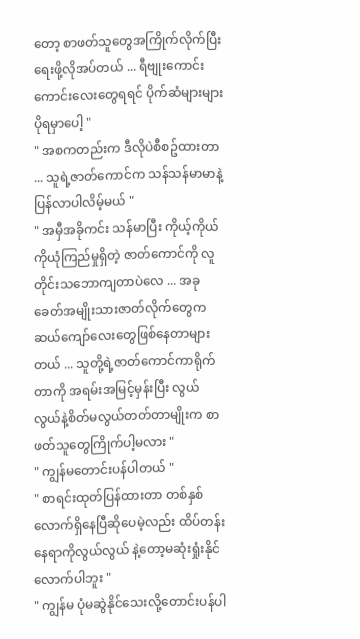တော့ စာဖတ်သူတွေအကြိုက်လိုက်ပြီးရေးဖို့လိုအပ်တယ် ... ရီဗျုးကောင်းကောင်းလေးတွေရရင် ပိုက်ဆံများများပိုရမှာပေါ့ "
" အစကတည်းက ဒီလိုပဲစီစဥ်ထားတာ ... သူရဲ့ဇာတ်ကောင်က သန်သန်မာမာနဲ့ပြန်လာပါလိမ့်မယ် "
" အမှီအခိုကင်း သန်မာပြီး ကိုယ့်ကိုယ်ကိုယုံကြည်မှုရှိတဲ့ ဇာတ်ကောင်ကို လူတိုင်းသဘောကျတာပဲလေ ... အခုခေတ်အမျိုးသားဇာတ်လိုက်တွေက ဆယ်ကျော်လေးတွေဖြစ်နေတာများတယ် ... သူတို့ရဲ့ဇာတ်ကောင်ကာရိုက်တာကို အရမ်းအမြင့်မှန်းပြီး လွယ်လွယ်နဲ့စိတ်မလွယ်တတ်တာမျိုးက စာဖတ်သူတွေကြိုက်ပါ့မလား "
" ကျွန်မတောင်းပန်ပါတယ် "
" စာရင်းထုတ်ပြန်ထားတာ တစ်နှစ်လောက်ရှိနေပြီဆိုပေမဲ့လည်း ထိပ်တန်းနေရာကိုလွယ်လွယ် နဲ့တော့မဆုံးရှုံးနိုင်လောက်ပါဘူး "
" ကျွန်မ ပုံမဆွဲနိုင်သေးလို့တောင်းပန်ပါ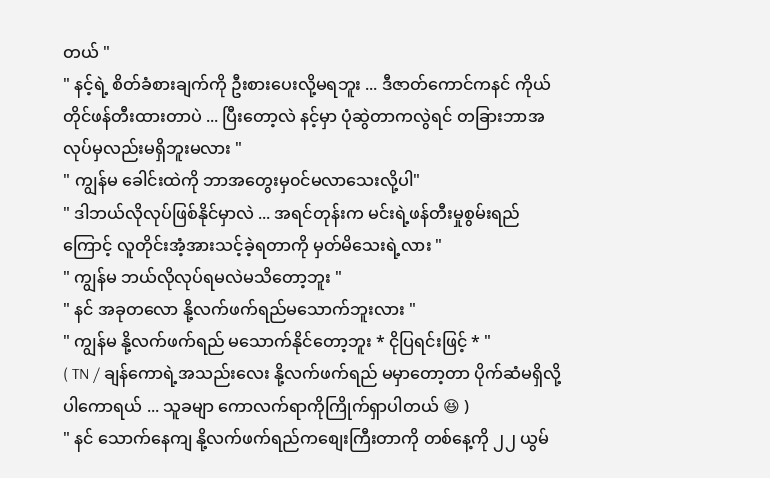တယ် "
" နင့်ရဲ့ စိတ်ခံစားချက်ကို ဦးစားပေးလို့မရဘူး ... ဒီဇာတ်ကောင်ကနင် ကိုယ်တိုင်ဖန်တီးထားတာပဲ ... ပြီးတော့လဲ နင့်မှာ ပုံဆွဲတာကလွဲရင် တခြားဘာအလုပ်မှလည်းမရှိဘူးမလား "
" ကျွန်မ ခေါင်းထဲကို ဘာအတွေးမှ၀င်မလာသေးလို့ပါ"
" ဒါဘယ်လိုလုပ်ဖြစ်နိုင်မှာလဲ ... အရင်တုန်းက မင်းရဲ့ဖန်တီးမှုစွမ်းရည်ကြောင့် လူတိုင်းအံ့အားသင့်ခဲ့ရတာကို မှတ်မိသေးရဲ့လား "
" ကျွန်မ ဘယ်လိုလုပ်ရမလဲမသိတော့ဘူး "
" နင် အခုတလော နို့လက်ဖက်ရည်မသောက်ဘူးလား "
" ကျွန်မ နို့လက်ဖက်ရည် မသောက်နိုင်တော့ဘူး * ငိုပြရင်းဖြင့် * "
( TN / ချန်ကောရဲ့အသည်းလေး နို့လက်ဖက်ရည် မမှာတော့တာ ပိုက်ဆံမရှိလို့ပါကောရယ် ... သူခမျာ ကောလက်ရာကိုကြိုက်ရှာပါတယ် 😆 )
" နင် သောက်နေကျ နို့လက်ဖက်ရည်ကစျေးကြီးတာကို တစ်နေ့ကို ၂၂ ယွမ်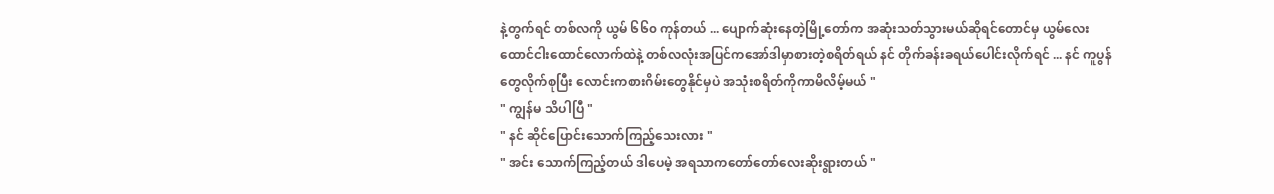နဲ့တွက်ရင် တစ်လကို ယွမ် ၆၆၀ ကုန်တယ် ... ပျောက်ဆုံးနေတဲ့မြို့တော်က အဆုံးသတ်သွားမယ်ဆိုရင်တောင်မှ ယွမ်လေးထောင်ငါးထောင်လောက်ထဲနဲ့ တစ်လလုံးအပြင်ကအော်ဒါမှာစားတဲ့စရိတ်ရယ် နင် တိုက်ခန်းခရယ်ပေါင်းလိုက်ရင် ... နင် ကူပွန်တွေလိုက်စုပြီး လောင်းကစားဂိမ်းတွေနိုင်မှပဲ အသုံးစရိတ်ကိုကာမိလိမ့်မယ် "
" ကျွန်မ သိပါပြီ "
" နင် ဆိုင်ပြောင်းသောက်ကြည့်သေးလား "
" အင်း သောက်ကြည့်တယ် ဒါပေမဲ့ အရသာကတော်တော်လေးဆိုးရွားတယ် "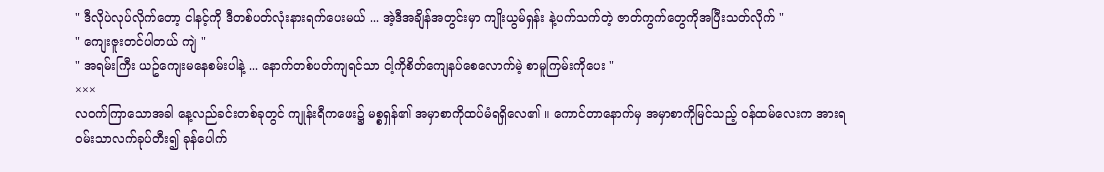" ဒီလိုပဲလုပ်လိုက်တော့ ငါနင့်ကို ဒီတစ်ပတ်လုံးနားရက်ပေးမယ် ... အဲ့ဒီအချိန်အတွင်းမှာ ကျိုးယွမ်ရှန်း နဲ့ပက်သက်တဲ့ ဇာတ်ကွက်တွေကိုအပြီးသတ်လိုက် "
" ကျေးဇူးတင်ပါတယ် ကျဲ "
" အရမ်းကြီး ယဥ်ကျေးမနေစမ်းပါနဲ့ ... နောက်တစ်ပတ်ကျရင်သာ ငါ့ကိုစိတ်ကျေနပ်စေလောက်မဲ့ စာမူကြမ်းကိုပေး "
×××
လ၀က်ကြာသောအခါ နေ့လည်ခင်းတစ်ခုတွင် ကျုန်းရီကဖေး၌ မစ္စရှန်၏ အမှာစာကိုထပ်မံရရှိလေ၏ ။ ကောင်တာနောက်မှ အမှာစာကိုမြင်သည့် ၀န်ထမ်လေးက အားရ၀မ်းသာလက်ခုပ်တီး၍ ခုန်ပေါက်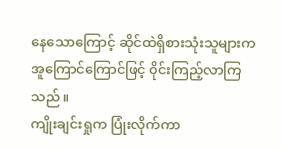နေသောကြောင့် ဆိုင်ထဲရှိစားသုံးသူများက အူကြောင်ကြောင်ဖြင့် ၀ိုင်းကြည့်လာကြသည် ။
ကျိုးချင်းရှုက ပြုံးလိုက်ကာ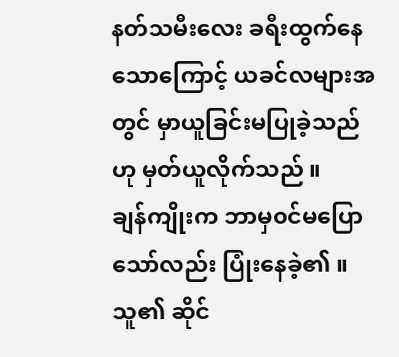နတ်သမီးလေး ခရီးထွက်နေသောကြောင့် ယခင်လများအတွင် မှာယူခြင်းမပြုခဲ့သည်ဟု မှတ်ယူလိုက်သည် ။
ချန်ကျိုးက ဘာမှ၀င်မပြောသော်လည်း ပြုံးနေခဲ့၏ ။
သူ၏ ဆိုင်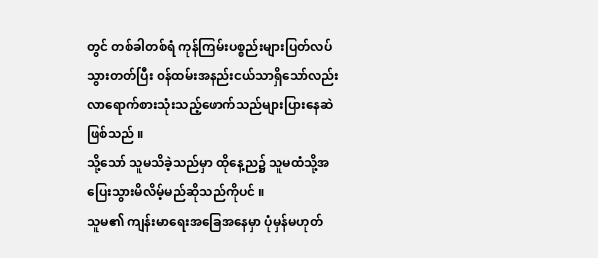တွင် တစ်ခါတစ်ရံ ကုန်ကြမ်းပစ္စည်းများပြတ်လပ်သွားတတ်ပြီး ၀န်ထမ်းအနည်းငယ်သာရှိသော်လည်း လာရောက်စားသုံးသည့်ဖောက်သည်များပြားနေဆဲဖြစ်သည် ။
သို့သော် သူမသိခဲ့သည်မှာ ထိုနေ့ည၌ သူမထံသို့အပြေးသွားမိလိမ့်မည်ဆိုသည်ကိုပင် ။
သူမ၏ ကျန်းမာရေးအခြေအနေမှာ ပုံမှန်မဟုတ်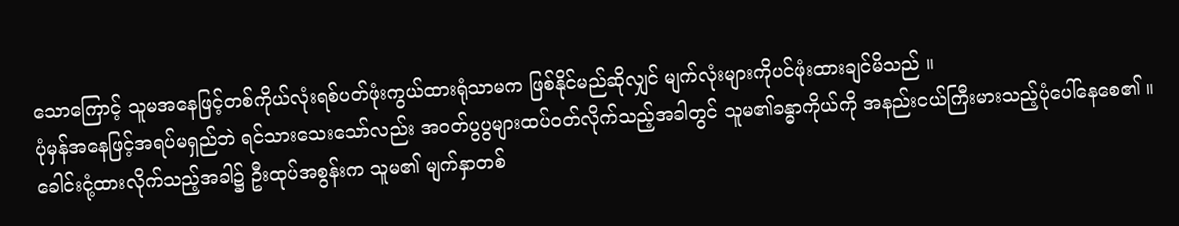သောကြောင့် သူမအနေဖြင့်တစ်ကိုယ်လုံးရစ်ပတ်ဖုံးကွယ်ထားရုံသာမက ဖြစ်နိုင်မည်ဆိုလျှင် မျက်လုံးများကိုပင်ဖုံးထားချင်မိသည် ။
ပုံမှန်အနေဖြင့်အရပ်မရှည်ဘဲ ရင်သားသေးသော်လည်း အ၀တ်ပွပွများထပ်၀တ်လိုက်သည့်အခါတွင် သူမ၏ခန္ဓာကိုယ်ကို အနည်းငယ်ကြီးမားသည့်ပုံပေါ်နေစေ၏ ။ ခေါင်းငုံ့ထားလိုက်သည့်အခါ၌ ဦးထုပ်အစွန်းက သူမ၏ မျက်နှာတစ်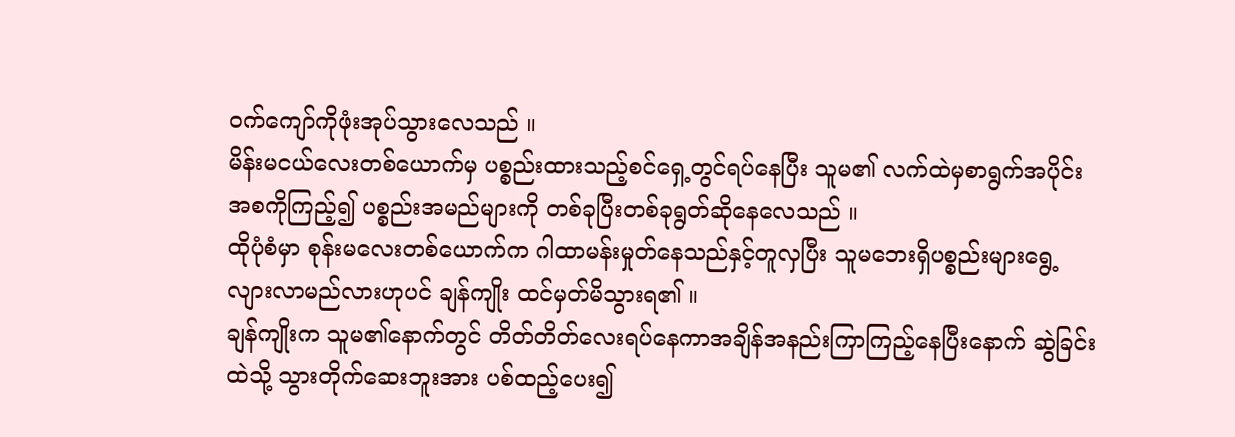၀က်ကျော်ကိုဖုံးအုပ်သွားလေသည် ။
မိန်းမငယ်လေးတစ်ယောက်မှ ပစ္စည်းထားသည့်စင်ရှေ့တွင်ရပ်နေပြီး သူမ၏ လက်ထဲမှစာရွက်အပိုင်းအစကိုကြည့်၍ ပစ္စည်းအမည်များကို တစ်ခုပြီးတစ်ခုရွတ်ဆိုနေလေသည် ။
ထိုပုံစံမှာ စုန်းမလေးတစ်ယောက်က ဂါထာမန်းမှုတ်နေသည်နှင့်တူလှပြီး သူမဘေးရှိပစ္စည်းများရွေ့လျားလာမည်လားဟုပင် ချန်ကျိုး ထင်မှတ်မိသွားရ၏ ။
ချန်ကျိုးက သူမ၏နောက်တွင် တိတ်တိတ်လေးရပ်နေကာအချိန်အနည်းကြာကြည့်နေပြီးနောက် ဆွဲခြင်းထဲသို့ သွားတိုက်ဆေးဘူးအား ပစ်ထည့်ပေး၍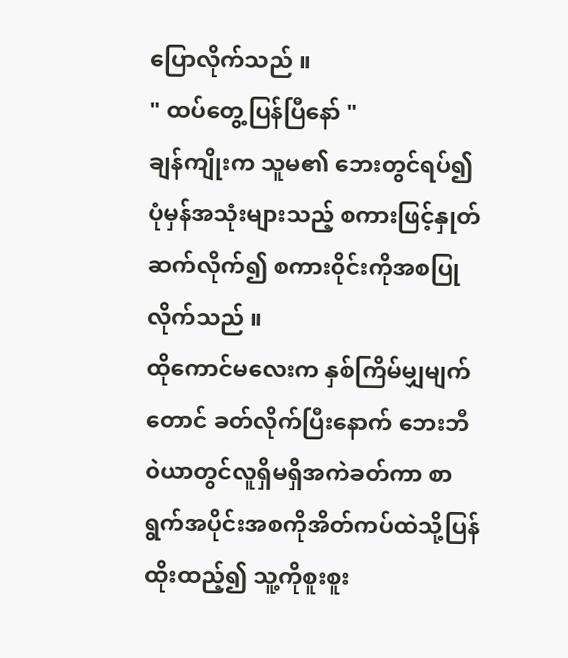ပြောလိုက်သည် ။
" ထပ်တွေ့ပြန်ပြီနော် "
ချန်ကျိုးက သူမ၏ ဘေးတွင်ရပ်၍ ပုံမှန်အသုံးများသည့် စကားဖြင့်နှုတ်ဆက်လိုက်၍ စကား၀ိုင်းကိုအစပြုလိုက်သည် ။
ထိုကောင်မလေးက နှစ်ကြိမ်မျှမျက်တောင် ခတ်လိုက်ပြီးနောက် ဘေးဘီ၀ဲယာတွင်လူရှိမရှိအကဲခတ်ကာ စာရွက်အပိုင်းအစကိုအိတ်ကပ်ထဲသို့ပြန်ထိုးထည့်၍ သူ့ကိုစူးစူး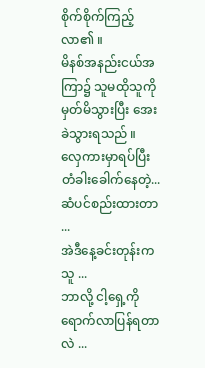စိုက်စိုက်ကြည့်လာ၏ ။
မိနစ်အနည်းငယ်အကြာ၌ သူမထိုသူကိုမှတ်မိသွားပြီး အေးခဲသွားရသည် ။
လှေကားမှာရပ်ပြီး တံခါးခေါက်နေတဲ့...
ဆံပင်စည်းထားတာ ...
အဲဒီနေ့ခင်းတုန်းကသူ ...
ဘာလို့ ငါ့ရှေ့ကိုရောက်လာပြန်ရတာလဲ ...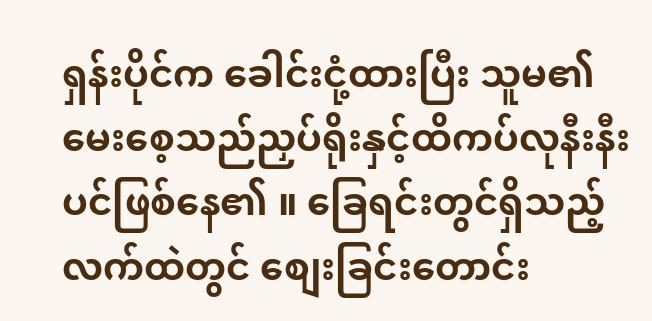ရှန်းပိုင်က ခေါင်းငုံ့ထားပြီး သူမ၏ မေးစေ့သည်ညှပ်ရိုးနှင့်ထိကပ်လုနီးနီးပင်ဖြစ်နေ၏ ။ ခြေရင်းတွင်ရှိသည့် လက်ထဲတွင် စျေးခြင်းတောင်း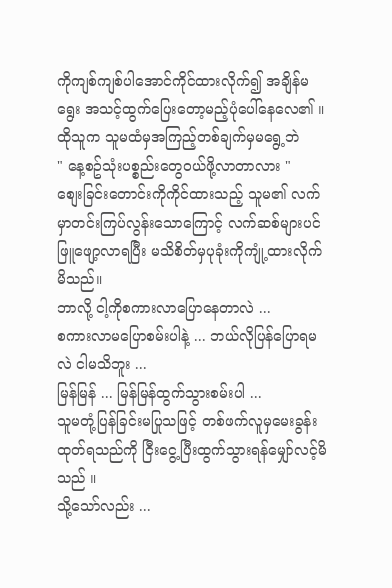ကိုကျစ်ကျစ်ပါအောင်ကိုင်ထားလိုက်၍ အချိန်မရွေး အသင့်ထွက်ပြေးတော့မည့်ပုံပေါ်နေလေ၏ ။
ထိုသူက သူမထံမှအကြည့်တစ်ချက်မှမရွေ့ဘဲ
" နေ့စဥ်သုံးပစ္စည်းတွေ၀ယ်ဖို့လာတာလား "
စျေးခြင်းတောင်းကိုကိုင်ထားသည့် သူမ၏ လက်မှာတင်းကြပ်လွန်းသောကြောင့် လက်ဆစ်များပင်ဖြူဖျော့လာရပြီး မသိစိတ်မှပုခုံးကိုကျုံ့ထားလိုက်မိသည်။
ဘာလို့ ငါ့ကိုစကားလာပြောနေတာလဲ ...
စကားလာမပြောစမ်းပါနဲ့ ... ဘယ်လိုပြန်ပြောရမလဲ ငါမသိဘူး ...
မြန်မြန် ... မြန်မြန်ထွက်သွားစမ်းပါ ...
သူမတုံ့ပြန်ခြင်းမပြုသဖြင့် တစ်ဖက်လူမှမေးခွန်းထုတ်ရသည်ကို ငြီးငွေ့ပြီးထွက်သွားရန်မျှော်လင့်မိသည် ။
သို့သော်လည်း ...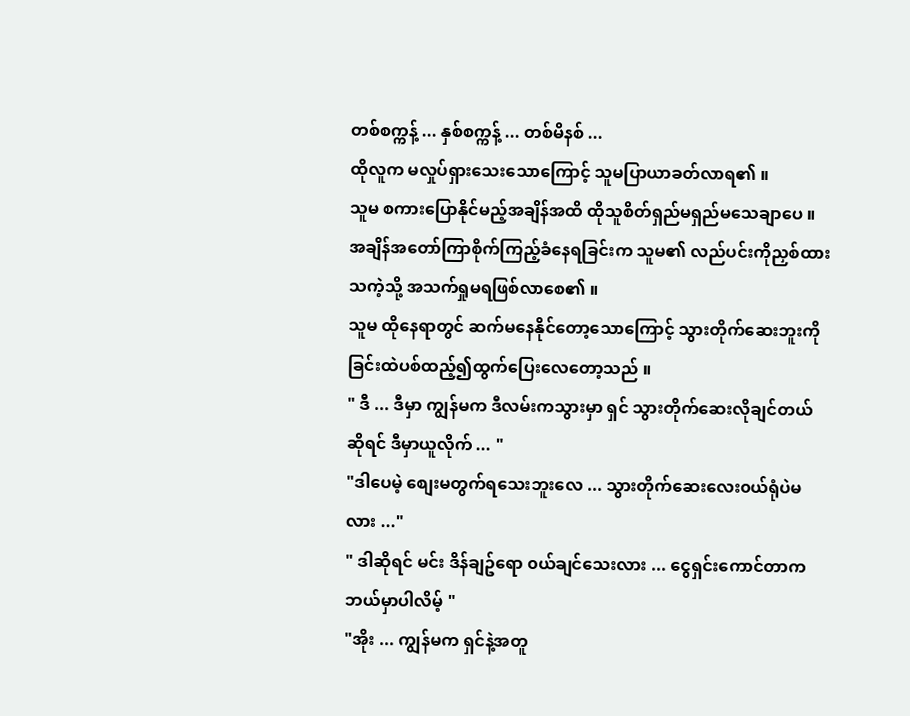တစ်စက္ကန့် ... နှစ်စက္ကန့် ... တစ်မိနစ် ...
ထိုလူက မလှုပ်ရှားသေးသောကြောင့် သူမပြာယာခတ်လာရ၏ ။
သူမ စကားပြောနိုင်မည့်အချိန်အထိ ထိုသူစိတ်ရှည်မရှည်မသေချာပေ ။ အချိန်အတော်ကြာစိုက်ကြည့်ခံနေရခြင်းက သူမ၏ လည်ပင်းကိုညှစ်ထားသကဲ့သို့ အသက်ရှုမရဖြစ်လာစေ၏ ။
သူမ ထိုနေရာတွင် ဆက်မနေနိုင်တော့သောကြောင့် သွားတိုက်ဆေးဘူးကိုခြင်းထဲပစ်ထည့်၍ထွက်ပြေးလေတော့သည် ။
" ဒီ ... ဒီမှာ ကျွန်မက ဒီလမ်းကသွားမှာ ရှင် သွားတိုက်ဆေးလိုချင်တယ်ဆိုရင် ဒီမှာယူလိုက် ... "
"ဒါပေမဲ့ စျေးမတွက်ရသေးဘူးလေ ... သွားတိုက်ဆေးလေး၀ယ်ရုံပဲမလား ..."
" ဒါဆိုရင် မင်း ဒိန်ချဥ်ရော ၀ယ်ချင်သေးလား ... ငွေရှင်းကောင်တာက ဘယ်မှာပါလိမ့် "
"အိုး ... ကျွန်မက ရှင်နဲ့အတူ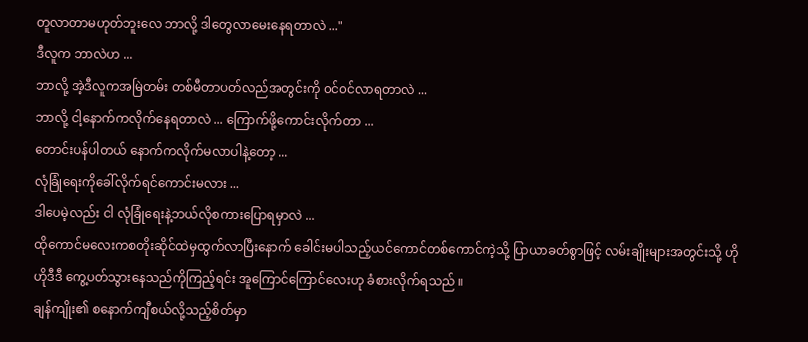တူလာတာမဟုတ်ဘူးလေ ဘာလို့ ဒါတွေလာမေးနေရတာလဲ ..."
ဒီလူက ဘာလဲဟ ...
ဘာလို့ အဲ့ဒီလူကအမြဲတမ်း တစ်မီတာပတ်လည်အတွင်းကို ၀င်၀င်လာရတာလဲ ...
ဘာလို့ ငါ့နောက်ကလိုက်နေရတာလဲ ... ကြောက်ဖို့ကောင်းလိုက်တာ ...
တောင်းပန်ပါတယ် နောက်ကလိုက်မလာပါနဲ့တော့ ...
လုံခြုံရေးကိုခေါ်လိုက်ရင်ကောင်းမလား ...
ဒါပေမဲ့လည်း ငါ လုံခြုံရေးနဲ့ဘယ်လိုစကားပြောရမှာလဲ ...
ထိုကောင်မလေးကစတိုးဆိုင်ထဲမှထွက်လာပြီးနောက် ခေါင်းမပါသည့်ယင်ကောင်တစ်ကောင်ကဲ့သို့ ပြာယာခတ်စွာဖြင့် လမ်းချိုးများအတွင်းသို့ ဟိုဟိုဒီဒီ ကွေ့ပတ်သွားနေသည်ကိုကြည့်ရင်း အူကြောင်ကြောင်လေးဟု ခံစားလိုက်ရသည် ။
ချန်ကျိုး၏ စနောက်ကျီစယ်လို့သည့်စိတ်မှာ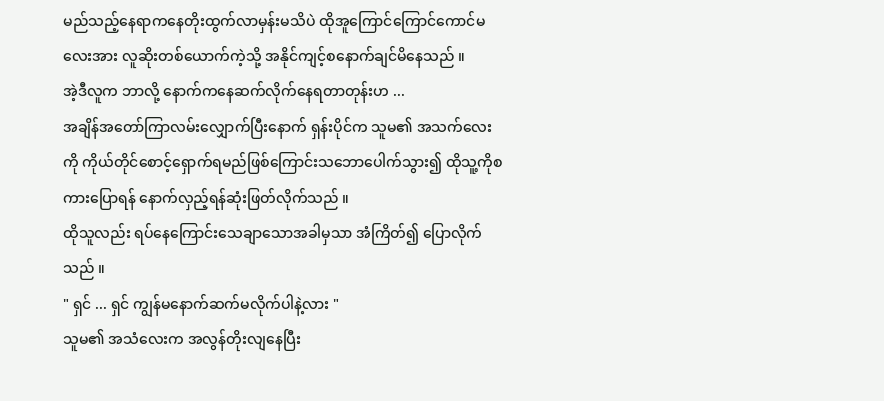မည်သည့်နေရာကနေတိုးထွက်လာမှန်းမသိပဲ ထိုအူကြောင်ကြောင်ကောင်မလေးအား လူဆိုးတစ်ယောက်ကဲ့သို့ အနိုင်ကျင့်စနောက်ချင်မိနေသည် ။
အဲ့ဒီလူက ဘာလို့ နောက်ကနေဆက်လိုက်နေရတာတုန်းဟ ...
အချိန်အတော်ကြာလမ်းလျှောက်ပြီးနောက် ရှန်းပိုင်က သူမ၏ အသက်လေးကို ကိုယ်တိုင်စောင့်ရှောက်ရမည်ဖြစ်ကြောင်းသဘောပေါက်သွား၍ ထိုသူ့ကိုစကားပြောရန် နောက်လှည့်ရန်ဆုံးဖြတ်လိုက်သည် ။
ထိုသူလည်း ရပ်နေကြောင်းသေချာသောအခါမှသာ အံကြိတ်၍ ပြောလိုက်သည် ။
" ရှင် ... ရှင် ကျွန်မနောက်ဆက်မလိုက်ပါနဲ့လား "
သူမ၏ အသံလေးက အလွန်တိုးလျနေပြီး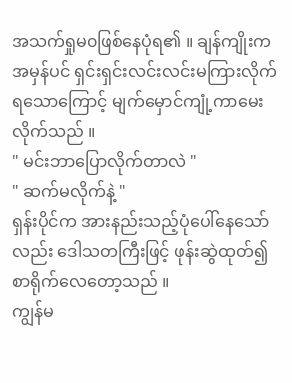အသက်ရှုမ၀ဖြစ်နေပုံရ၏ ။ ချန်ကျိုးက အမှန်ပင် ရှင်းရှင်းလင်းလင်းမကြားလိုက်ရသောကြောင့် မျက်မှောင်ကျုံ့ကာမေးလိုက်သည် ။
" မင်းဘာပြောလိုက်တာလဲ "
" ဆက်မလိုက်နဲ့ "
ရှန်းပိုင်က အားနည်းသည့်ပုံပေါ်နေသော်လည်း ဒေါသတကြီးဖြင့် ဖုန်းဆွဲထုတ်၍ စာရိုက်လေတော့သည် ။
ကျွန်မ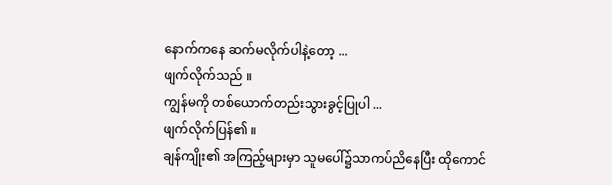နောက်ကနေ ဆက်မလိုက်ပါနဲ့တော့ ...
ဖျက်လိုက်သည် ။
ကျွန်မကို တစ်ယောက်တည်းသွားခွင့်ပြုပါ ...
ဖျက်လိုက်ပြန်၏ ။
ချန်ကျိုး၏ အကြည့်များမှာ သူမပေါ်၌သာကပ်ညိနေပြီး ထိုကောင်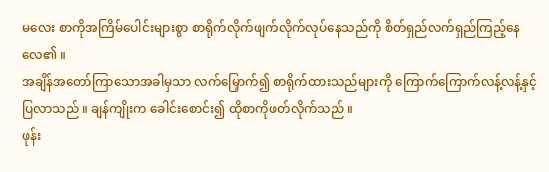မလေး စာကိုအကြိမ်ပေါင်းများစွာ စာရိုက်လိုက်ဖျက်လိုက်လုပ်နေသည်ကို စိတ်ရှည်လက်ရှည်ကြည့်နေလေ၏ ။
အချိန်အတော်ကြာသောအခါမှသာ လက်မြှောက်၍ စာရိုက်ထားသည်များကို ကြောက်ကြောက်လန့်လန့်နှင့်ပြလာသည် ။ ချန်ကျိုးက ခေါင်းစောင်း၍ ထိုစာကိုဖတ်လိုက်သည် ။
ဖုန်း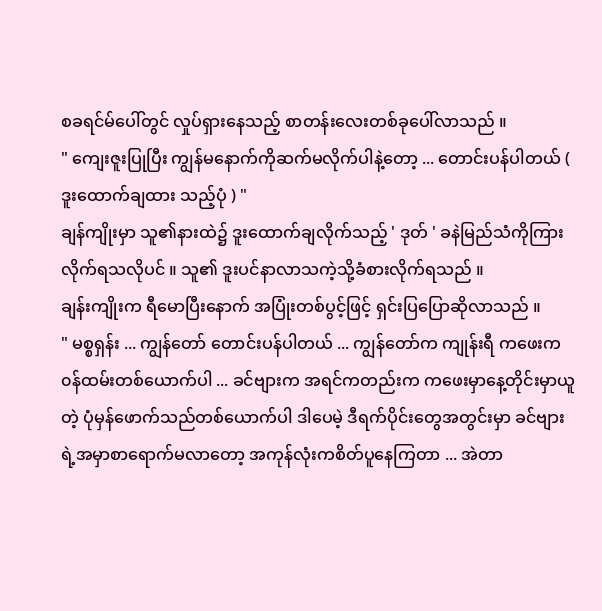စခရင်မ်ပေါ်တွင် လှုပ်ရှားနေသည့် စာတန်းလေးတစ်ခုပေါ်လာသည် ။
" ကျေးဇူးပြုပြီး ကျွန်မနောက်ကိုဆက်မလိုက်ပါနဲ့တော့ ... တောင်းပန်ပါတယ် ( ဒူးထောက်ချထား သည့်ပုံ ) "
ချန်ကျိုးမှာ သူ၏နားထဲ၌ ဒူးထောက်ချလိုက်သည့် ' ဒုတ် ' ခနဲမြည်သံကိုကြားလိုက်ရသလိုပင် ။ သူ၏ ဒူးပင်နာလာသကဲ့သို့ခံစားလိုက်ရသည် ။
ချန်းကျိုးက ရီမောပြီးနောက် အပြုံးတစ်ပွင့်ဖြင့် ရှင်းပြပြောဆိုလာသည် ။
" မစ္စရှန်း ... ကျွန်တော် တောင်းပန်ပါတယ် ... ကျွန်တော်က ကျုန်းရီ ကဖေးက၀န်ထမ်းတစ်ယောက်ပါ ... ခင်ဗျားက အရင်ကတည်းက ကဖေးမှာနေ့တိုင်းမှာယူတဲ့ ပုံမှန်ဖောက်သည်တစ်ယောက်ပါ ဒါပေမဲ့ ဒီရက်ပိုင်းတွေအတွင်းမှာ ခင်ဗျားရဲ့အမှာစာရောက်မလာတော့ အကုန်လုံးကစိတ်ပူနေကြတာ ... အဲတာ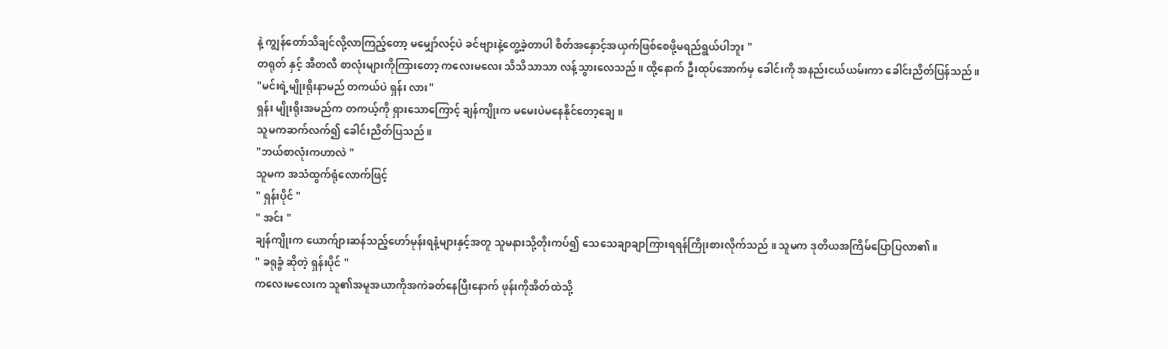နဲ့ ကျွန်တော်သိချင်လို့လာကြည့်တော့ မမျှော်လင့်ပဲ ခင်ဗျားနဲ့တွေ့ခဲ့တာပါ စိတ်အနှောင့်အယှက်ဖြစ်စေဖို့မရည်ရွယ်ပါဘူး "
တရုတ် နှင့် အီတလီ စာလုံးများကိုကြားတော့ ကလေးမလေး သိသိသာသာ လန့်သွားလေသည်။ ထို့နောက် ဦးထုပ်အောက်မှ ခေါင်းကို အနည်းငယ်ယမ်းကာ ခေါင်းညိတ်ပြန်သည်။
"မင်းရဲ့မျိုးရိုးနာမည် တကယ်ပဲ ရှန်း လား"
ရှန်း မျိုးရိုးအမည်က တကယ့်ကို ရှားသောကြောင့် ချန်ကျိုးက မမေးပဲမနေနိုင်တော့ချေ ။
သူမကဆက်လက်၍ ခေါင်းညိတ်ပြသည်။
"ဘယ်စာလုံးကဟာလဲ "
သူမက အသံထွက်ရုံလောက်ဖြင့်
" ရှန်းပိုင် "
" အင်း "
ချန်ကျိုးက ယောက်ျားဆန်သည့်ဟော်မုန်းရနံ့များနှင့်အတူ သူမနားသို့တိုးကပ်၍ သေသေချာချာကြားရရန်ကြိုးစားလိုက်သည် ။ သူမက ဒုတိယအကြိမ်ပြောပြလာ၏ ။
" ခရုခွံ ဆိုတဲ့ ရှန်းပိုင် "
ကလေးမလေးက သူ၏အမူအယာကိုအကဲခတ်နေပြီးနောက် ဖုန်းကိုအိတ်ထဲသို့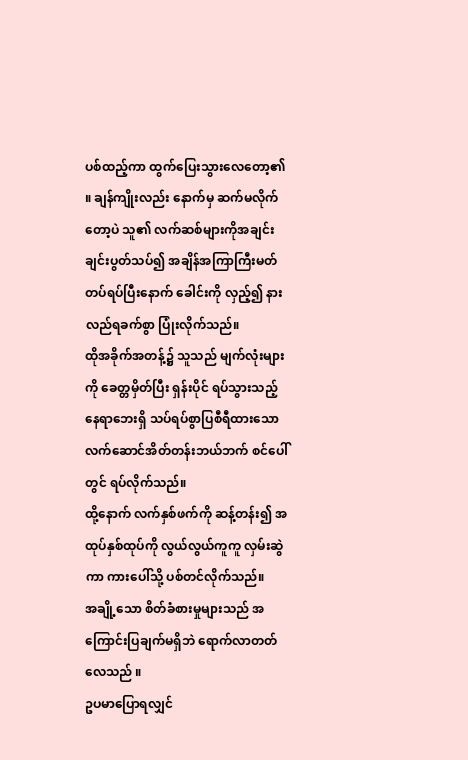ပစ်ထည့်ကာ ထွက်ပြေးသွားလေတော့၏ ။ ချန်ကျိုးလည်း နောက်မှ ဆက်မလိုက်တော့ပဲ သူ၏ လက်ဆစ်များကိုအချင်းချင်းပွတ်သပ်၍ အချိန်အကြာကြီးမတ်တပ်ရပ်ပြီးနောက် ခေါင်းကို လှည့်၍ နားလည်ရခက်စွာ ပြုံးလိုက်သည်။
ထိုအခိုက်အတန့်၌ သူသည် မျက်လုံးများကို ခေတ္တမှိတ်ပြီး ရှန်းပိုင် ရပ်သွားသည့်နေရာဘေးရှိ သပ်ရပ်စွာပြစီရီထားသော လက်ဆောင်အိတ်တန်းဘယ်ဘက် စင်ပေါ်တွင် ရပ်လိုက်သည်။
ထို့နောက် လက်နှစ်ဖက်ကို ဆန့်တန်း၍ အထုပ်နှစ်ထုပ်ကို လွယ်လွယ်ကူကူ လှမ်းဆွဲကာ ကားပေါ်သို့ ပစ်တင်လိုက်သည်။
အချို့သော စိတ်ခံစားမှုများသည် အကြောင်းပြချက်မရှိဘဲ ရောက်လာတတ်လေသည် ။
ဥပမာပြောရလျှင်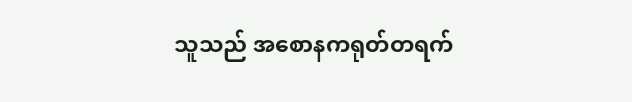သူသည် အစောနကရုတ်တရက်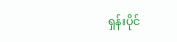ရှန်းပိုင်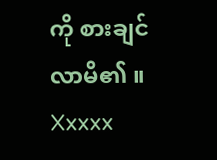ကို စားချင်လာမိ၏ ။
Xxxxx